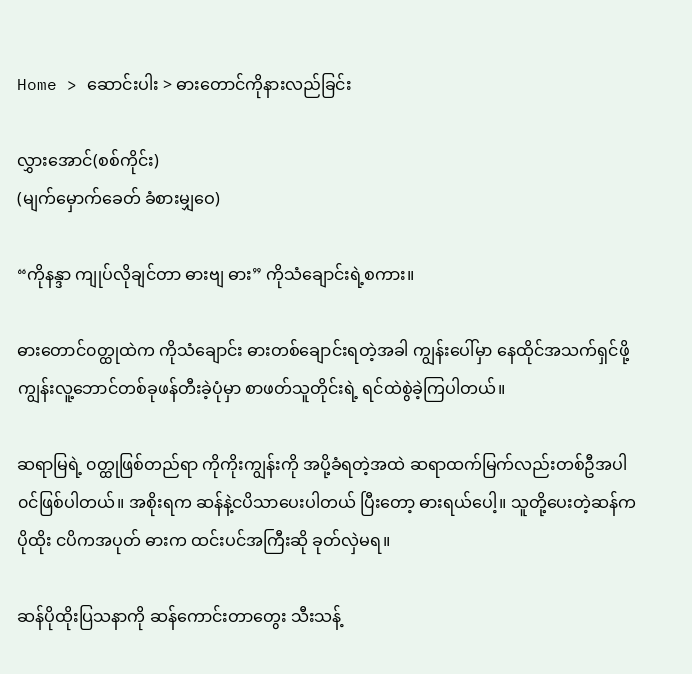Home > ဆောင်းပါး > ဓားတောင်ကိုနားလည်ခြင်း

လွှားအောင်(စစ်ကိုင်း)
(မျက်မှောက်ခေတ် ခံစားမျှဝေ)

“ကိုနန္ဒာ ကျုပ်လိုချင်တာ ဓားဗျ ဓား” ကိုသံချောင်းရဲ့စကား။

ဓားတောင်၀တ္ထုထဲက ကိုသံချောင်း ဓားတစ်ချောင်းရတဲ့အခါ ကျွန်းပေါ်မှာ နေထိုင်အသက်ရှင်ဖို့ ကျွန်းလူ့ဘောင်တစ်ခုဖန်တီးခဲ့ပုံမှာ စာဖတ်သူတိုင်းရဲ့ ရင်ထဲစွဲခဲ့ကြပါတယ်။

ဆရာမြရဲ့ ၀တ္ထုဖြစ်တည်ရာ ကိုကိုးကျွန်းကို အပို့ခံရတဲ့အထဲ ဆရာထက်မြက်လည်းတစ်ဦအပါ၀င်ဖြစ်ပါတယ်။ အစိုးရက ဆန်နဲ့ငပိသာပေးပါတယ် ပြီးတော့ ဓားရယ်ပေါ့။ သူတို့ပေးတဲ့ဆန်က ပိုထိုး ငပိကအပုတ် ဓားက ထင်းပင်အကြီးဆို ခုတ်လှဲမရ။

ဆန်ပိုထိုးပြသနာကို ဆန်ကောင်းတာတွေး သီးသန့်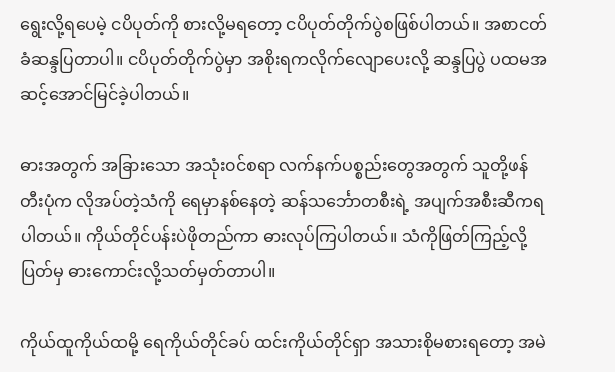ရွေးလို့ရပေမဲ့ ငပိပုတ်ကို စားလို့မရတော့ ငပိပုတ်တိုက်ပွဲစဖြစ်ပါတယ်။ အစာငတ်ခံဆန္ဒပြတာပါ။ ငပိပုတ်တိုက်ပွဲမှာ အစိုးရကလိုက်လျောပေးလို့ ဆန္ဒပြပွဲ ပထမအဆင့်အောင်မြင်ခဲ့ပါတယ်။

ဓားအတွက် အခြားသော အသုံး၀င်စရာ လက်နက်ပစ္စည်းတွေအတွက် သူတို့ဖန်တီးပုံက လိုအပ်တဲ့သံကို ရေမှာနစ်နေတဲ့ ဆန်သ‌င်္ဘောတစီးရဲ့ အပျက်အစီးဆီကရပါတယ်။ ကိုယ်တိုင်ပန်းပဲဖိုတည်ကာ ဓားလုပ်ကြပါတယ်။ သံကိုဖြတ်ကြည့်လို့ ပြတ်မှ ဓားကောင်းလို့သတ်မှတ်တာပါ။

ကိုယ်ထူကိုယ်ထမို့ ရေကိုယ်တိုင်ခပ် ထင်းကိုယ်တိုင်ရှာ အသားစိုမစားရတော့ အမဲ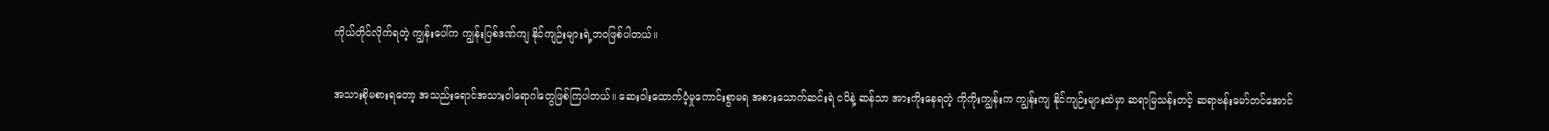ကိုယ်တိုင်လိုက်ရတဲ့ ကျွန်းပေါ်က ကျွန်းပြစ်ဒဏ်ကျ နိုင်ကျဉ်းများရဲ့ဘ၀ဖြစ်ပါတယ်။

အသားစိုမစားရတော့ အသည်းရောင်အသားဝါရောဂါတွေဖြစ်ကြပါတယ်။ ဆေးဝါးထောက်ပံ့မှုကောင်းစွာမရ အစားသောက်ဆင်းရဲ ငပိနဲ့ ဆန်သာ အားကိုးနေရတဲ့ ကိုကိုးကျွန်းက ကျွန်းကျ နိုင်ကျဉ်းများထဲမှာ ဆရာမြသန်းတင့် ဆရာဗန်းမော်တင်အောင်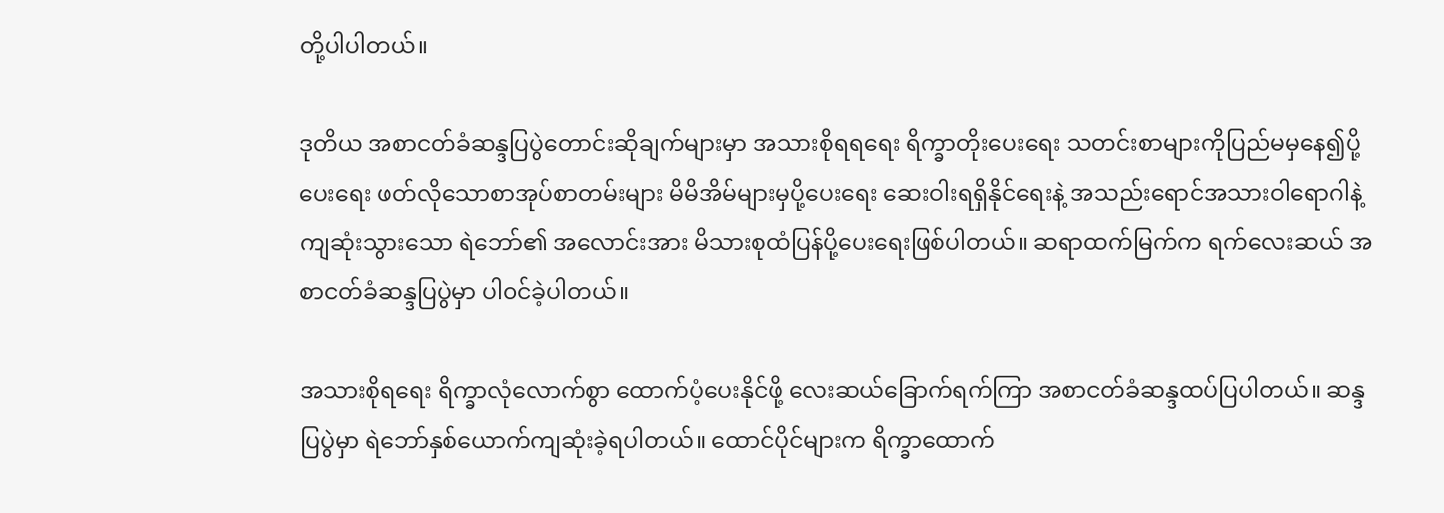တို့ပါပါတယ်။

ဒုတိယ အစာငတ်ခံဆန္ဒပြပွဲတောင်းဆိုချက်များမှာ အသားစိုရရရေး ရိက္ခာတိုးပေးရေး သတင်းစာများကိုပြည်မမှနေ၍ပို့ပေးရေး ဖတ်လိုသောစာအုပ်စာတမ်းများ မိမိအိမ်များမှပို့ပေးရေး ဆေးဝါးရရှိနိုင်ရေးနဲ့ အသည်းရောင်အသားဝါရောဂါနဲ့ ကျဆုံးသွားသော ရဲဘော်၏ အလောင်းအား မိသားစုထံပြန်ပို့ပေးရေးဖြစ်ပါတယ်။ ဆရာထက်မြက်က ရက်လေးဆယ် အစာငတ်ခံဆန္ဒပြပွဲမှာ ပါ၀င်ခဲ့ပါတယ်။

အသားစိုရရေး ရိက္ခာလုံလောက်စွာ ထောက်ပံ့ပေးနိုင်ဖို့ လေးဆယ်ခြောက်ရက်ကြာ အစာငတ်ခံဆန္ဒထပ်ပြပါတယ်။ ဆန္ဒပြပွဲမှာ ရဲဘော်နှစ်ယောက်ကျဆုံးခဲ့ရပါတယ်။ ထောင်ပိုင်များက ရိက္ခာထောက်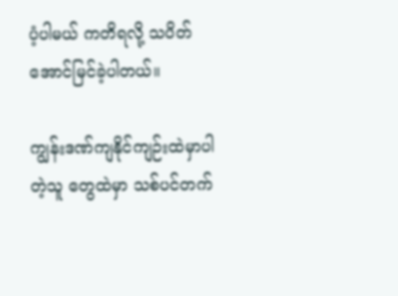ပံ့ပါမယ် ကတိရလို့ သပိတ်အောင်မြင်ခဲ့ပါတယ်။

ကျွန်းဒဏ်ကျနိုင်ကျဉ်းထဲမှာပါတဲ့သူ တွေထဲမှာ သစ်ပင်တက်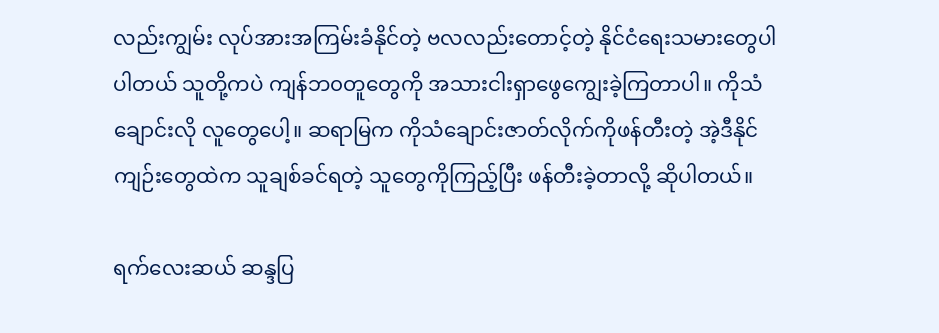လည်းကျွမ်း လုပ်အားအကြမ်းခံနိုင်တဲ့ ဗလလည်းတောင့်တဲ့ နိုင်ငံရေးသမားတွေပါပါတယ် သူတို့ကပဲ ကျန်ဘ၀တူတွေကို အသားငါးရှာ‌ဖွေကျွေးခဲ့ကြတာပါ။ ကိုသံချောင်းလို လူတွေပေါ့။ ဆရာမြက ကိုသံချောင်းဇာတ်လိုက်ကိုဖန်တီးတဲ့ အဲ့ဒီနိုင်ကျဉ်းတွေထဲက သူချစ်ခင်ရတဲ့ သူတွေကိုကြည့်ပြီး ဖန်တီးခဲ့တာလို့ ဆိုပါတယ်။

ရက်လေးဆယ် ဆန္ဒပြ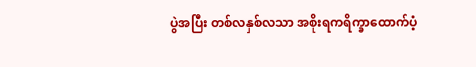ပွဲအပြီး တစ်လနှစ်လသာ အစိုးရကရိက္ခာထောက်ပံ့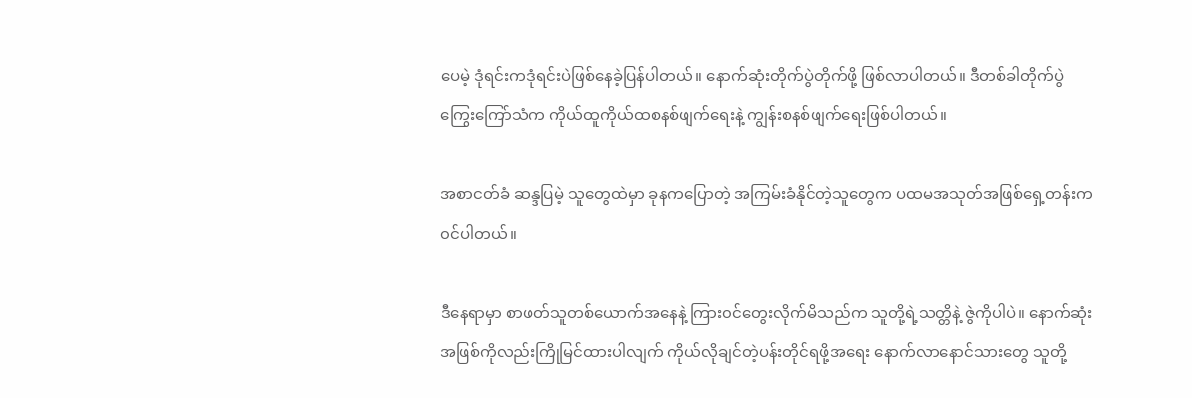ပေမဲ့ ဒုံရင်းကဒုံရင်းပဲဖြစ်နေခဲ့ပြန်ပါတယ်။ နောက်ဆုံးတိုက်ပွဲတိုက်ဖို့ ဖြစ်လာပါတယ်။ ဒီတစ်ခါတိုက်ပွဲကြွေးကြော်သံက ကိုယ်ထူကိုယ်ထစနစ်ဖျက်ရေးနဲ့ ကျွန်းစနစ်ဖျက်ရေးဖြစ်ပါတယ်။

အစာငတ်ခံ ဆန္ဒပြမဲ့ သူတွေထဲမှာ ခုနကပြောတဲ့ အကြမ်းခံနိုင်တဲ့သူတွေက ပထမအသုတ်အဖြစ်ရှေ့တန်းက၀င်ပါတယ်။

ဒီနေရာမှာ စာဖတ်သူတစ်ယောက်အနေနဲ့ ကြား၀င်တွေးလိုက်မိသည်က သူတို့ရဲ့သတ္တိနဲ့ ဇွဲကိုပါပဲ။ နောက်ဆုံးအဖြစ်ကိုလည်းကြိုမြင်ထားပါလျက် ကိုယ်လိုချင်တဲ့ပန်းတိုင်ရဖို့အရေး နောက်‌လာနောင်သားတွေ သူတို့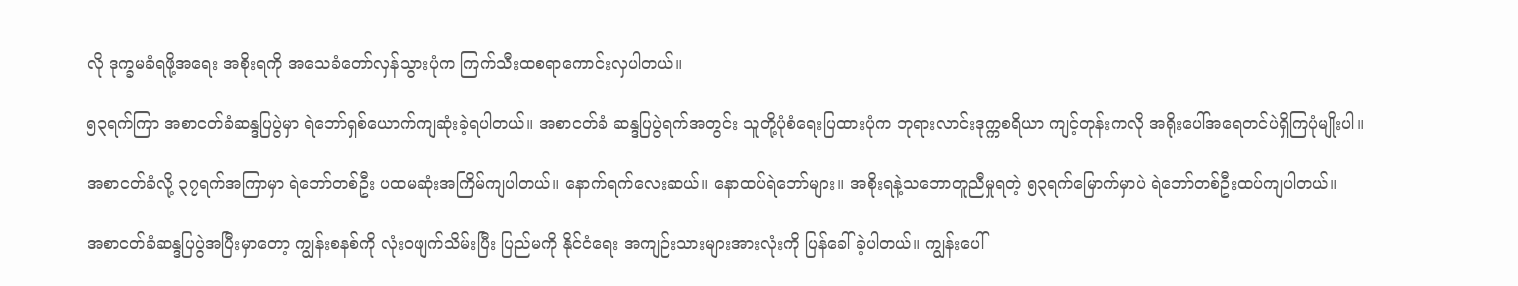လို ဒုက္ခမခံရဖို့အရေး အစိုးရကို အသေခံတော်လှန်သွားပုံက ကြက်သီးထစရာကောင်းလှပါတယ်။

၅၃ရက်ကြာ အစာငတ်ခံဆန္ဒပြပွဲမှာ ရဲဘော်ရှစ်ယောက်ကျဆုံးခဲ့ရပါတယ်။ အစာငတ်ခံ ဆန္ဒပြပွဲရက်အတွင်း သူတို့ပုံစံရေးပြထားပုံက ဘုရားလာင်းဒုက္ကစရိယာ ကျင့်တုန်းကလို အရိုးပေါ်အရေတင်ပဲရှိကြပုံမျိုးပါ။

အစာငတ်ခံလို့ ၃၇ရက်အကြာမှာ ရဲဘော်တစ်ဦး ပထမဆုံးအကြိမ်ကျပါတယ်။ နောက်ရက်လေးဆယ်။ နောထပ်ရဲဘော်များ။ အစိုးရနဲ့သဘောတူညီမှုရတဲ့ ၅၃ရက်မြောက်မှာပဲ ရဲဘော်တစ်ဦးထပ်ကျပါတယ်။

အစာငတ်ခံဆန္ဒပြပွဲအပြီးမှာတော့ ကျွန်းစနစ်ကို လုံး၀ဖျက်သိမ်းပြီး ပြည်မကို နိုင်ငံရေး အကျဉ်းသားများအားလုံးကို ပြန်ခေါ်ခဲ့ပါတယ်။ ကျွန်းပေါ်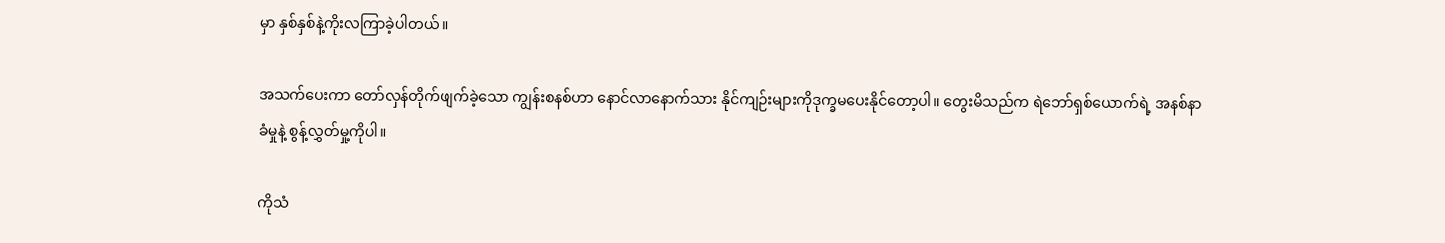မှာ နှစ်နှစ်နဲ့ကိုးလကြာခဲ့ပါတယ်။

အသက်ပေးကာ တော်လှန်တိုက်ဖျက်ခဲ့သော ကျွန်းစနစ်ဟာ နောင်လာနောက်သား နိုင်ကျဉ်းများကိုဒုက္ခမပေးနိုင်တော့ပါ။ တွေးမိသည်က ရဲဘော်ရှစ်ယောက်ရဲ့ အနစ်နာခံမှုနဲ့ စွန့်လွှတ်မှု့ကိုပါ။

ကိုသံ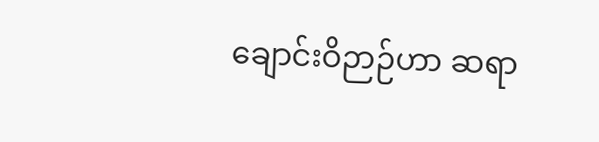ချောင်းဝိဉာဉ်ဟာ ဆရာ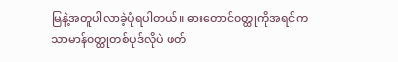မြနဲ့အတူပါလာခဲ့ပုံရပါတယ်။ ဓားတောင်၀တ္ထုကိုအရင်က သာမာန်၀တ္ထုတစ်ပုဒ်လိုပဲ ဖတ်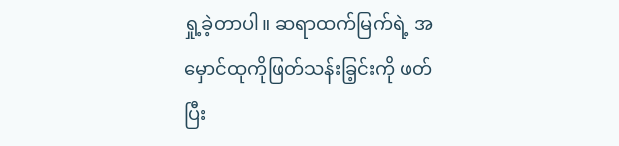ရှု့ခဲ့တာပါ။ ဆရာထက်မြက်ရဲ့ အမှောင်ထုကိုဖြတ်သန်းခြ့င်းကို ဖတ်ပြီး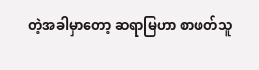တဲ့အခါမှာတော့ ဆရာမြဟာ စာဖတ်သူ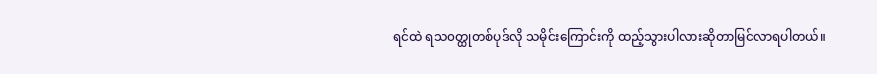ရင်ထဲ ရသ၀တ္ထုတစ်ပုဒ်လို သမိုင်းကြောင်းကို ထည့်သွားပါလားဆိုတာမြင်လာရပါတယ်။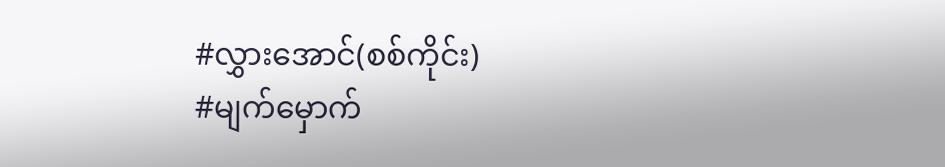#လွှားအောင်(စစ်ကိုင်း)
#မျက်မှောက်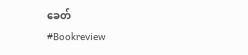ခေတ်
#Bookreview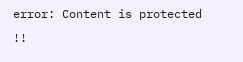error: Content is protected !!